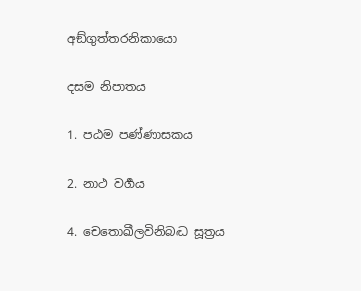අඞ්ගුත්තරනිකායො

දසම නිපාතය

1. පඨම පණ්ණාසකය

2. නාථ වර්‍ගය

4. චෙතොඛීලවිනිබද්‍ධ සූත්‍රය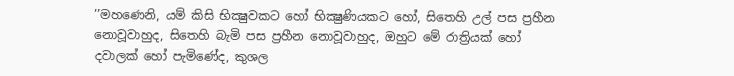’’මහණෙනි, යම් කිසි භික්‍ෂුවකට හෝ භික්‍ෂුණියකට හෝ, සිතෙහි උල් පස ප්‍රහීන නොවූවාහුද, සිතෙහි බැමි පස ප්‍රහීන නොවූවාහුද, ඔහුට මේ රාත්‍රියක් හෝ දවාලක් හෝ පැමිණේද, කුශල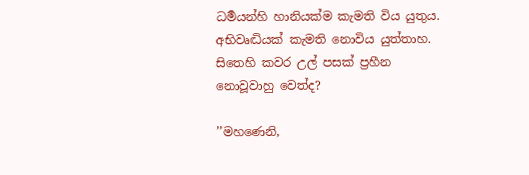ධර්‍මයන්හි හානියක්ම කැමති විය යුතුය. අභිවෘද්‍ධියක් කැමති නොවිය යුත්තාහ. සිතෙහි කවර උල් පසක් ප්‍රහීන නොවූවාහු වෙත්ද?

’’මහණෙනි,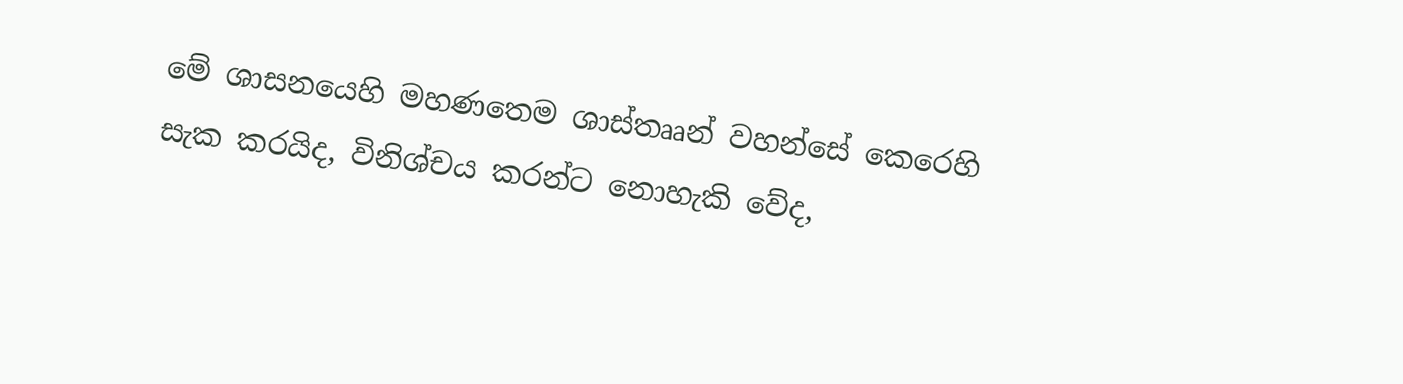මේ ශාසනයෙහි මහණතෙම ශාස්තෲන් වහන්සේ කෙරෙහි සැක කරයිද, විනිශ්චය කරන්ට නොහැකි වේද,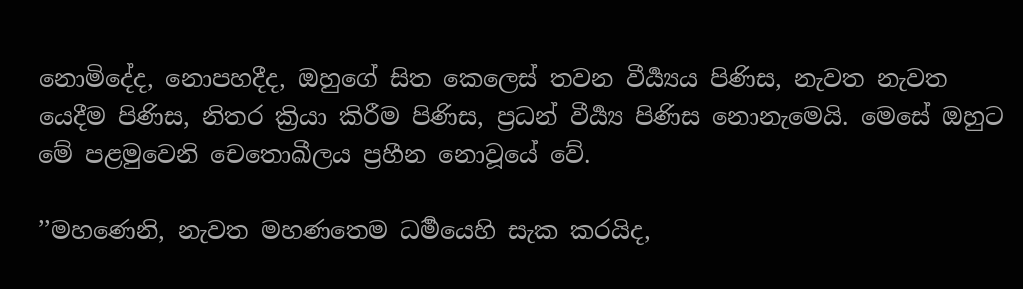නොමිදේද, නොපහදීද, ඔහුගේ සිත කෙලෙස් තවන වීර්‍ය්‍යය පිණිස, නැවත නැවත යෙදීම පිණිස, නිතර ක්‍රියා කිරීම පිණිස, ප්‍රධන් වීර්‍ය්‍ය පිණිස නොනැමෙයි. මෙසේ ඔහුට මේ පළමුවෙනි චෙතොඛීලය ප්‍රහීන නොවූයේ වේ.

’’මහණෙනි, නැවත මහණතෙම ධර්‍මයෙහි සැක කරයිද,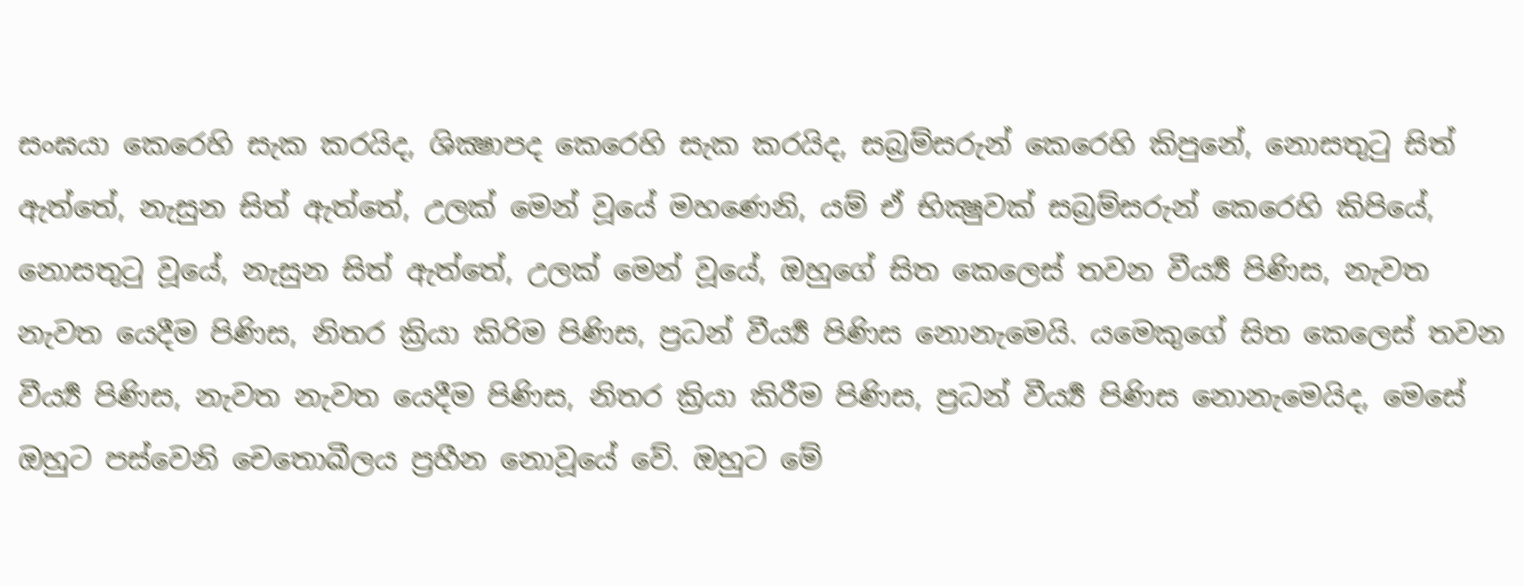සංඝයා කෙරෙහි සැක කරයිද, ශික්‍ෂාපද කෙරෙහි සැක කරයිද, සබ්‍රම්සරුන් කෙරෙහි කිපුනේ, නොසතුටු සිත් ඇත්තේ, නැසුන සිත් ඇත්තේ, උලක් මෙන් වූයේ මහණෙනි, යම් ඒ භික්‍ෂුවක් සබ්‍රම්සරුන් කෙරෙහි කිපියේ, නොසතුටු වූයේ, නැසුන සිත් ඇත්තේ, උලක් මෙන් වූයේ, ඔහුගේ සිත කෙලෙස් තවන වීර්‍ය්‍ය පිණිස, නැවත නැවත යෙදීම පිණිස, නිතර ක්‍රියා කිරිම පිණිස, ප්‍රධන් වීර්‍ය්‍ය පිණිස නොනැමෙයි. යමෙකුගේ සිත කෙලෙස් තවන වීර්‍ය්‍ය පිණිස, නැවත නැවත යෙදීම පිණිස, නිතර ක්‍රියා කිරීම පිණිස, ප්‍රධන් වීර්‍ය්‍ය පිණිස නොනැමෙයිද, මෙසේ ඔහුට පස්වෙනි චෙතොඛීලය ප්‍රහීන නොවූයේ වේ. ඔහුට මේ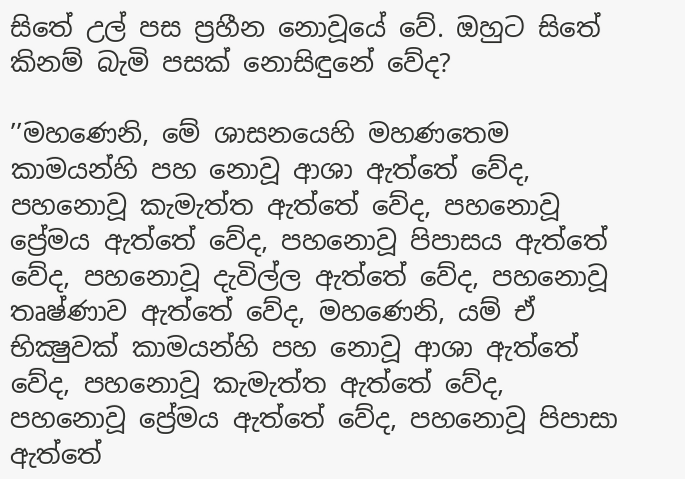සිතේ උල් පස ප්‍රහීන නොවූයේ වේ. ඔහුට සිතේ කිනම් බැමි පසක් නොසිඳුනේ වේද?

’’මහණෙනි, මේ ශාසනයෙහි මහණතෙම කාමයන්හි පහ නොවූ ආශා ඇත්තේ වේද, පහනොවූ කැමැත්ත ඇත්තේ වේද, පහනොවූ ප්‍රේමය ඇත්තේ වේද, පහනොවූ පිපාසය ඇත්තේ වේද, පහනොවූ දැවිල්ල ඇත්තේ වේද, පහනොවූ තෘෂ්ණාව ඇත්තේ වේද, මහණෙනි, යම් ඒ භික්‍ෂුවක් කාමයන්හි පහ නොවූ ආශා ඇත්තේ වේද, පහනොවූ කැමැත්ත ඇත්තේ වේද, පහනොවූ ප්‍රේමය ඇත්තේ වේද, පහනොවූ පිපාසා ඇත්තේ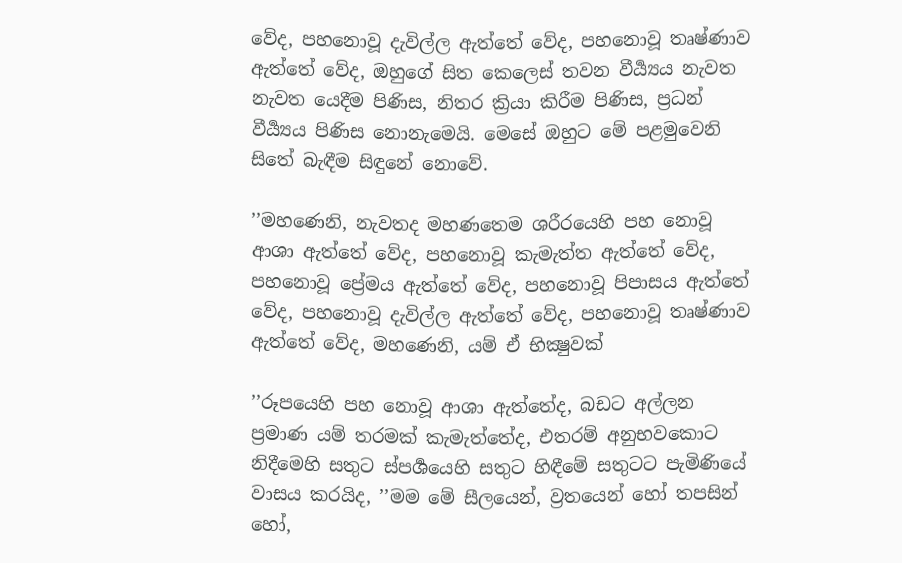වේද, පහනොවූ දැවිල්ල ඇත්තේ වේද, පහනොවූ තෘෂ්ණාව ඇත්තේ වේද, ඔහුගේ සිත කෙලෙස් තවන වීර්‍ය්‍යය නැවත නැවත යෙදීම පිණිස, නිතර ක්‍රියා කිරීම පිණිස, ප්‍රධන් වීර්‍ය්‍යය පිණිස නොනැමෙයි. මෙසේ ඔහුට මේ පළමුවෙනි සිතේ බැඳීම සිඳුනේ නොවේ.

’’මහණෙනි, නැවතද මහණතෙම ශරීරයෙහි පහ නොවූ ආශා ඇත්තේ වේද, පහනොවූ කැමැත්ත ඇත්තේ වේද, පහනොවූ ප්‍රේමය ඇත්තේ වේද, පහනොවූ පිපාසය ඇත්තේ වේද, පහනොවූ දැවිල්ල ඇත්තේ වේද, පහනොවූ තෘෂ්ණාව ඇත්තේ වේද, මහණෙනි, යම් ඒ භික්‍ෂුවක්

’’රූපයෙහි පහ නොවූ ආශා ඇත්තේද, බඩට අල්ලන ප්‍රමාණ යම් තරමක් කැමැත්තේද, එතරම් අනුභවකොට නිදීමෙහි සතුට ස්පර්‍ශයෙහි සතුට හිඳීමේ සතුටට පැමිණියේ වාසය කරයිද, ’’මම මේ සීලයෙන්, ව්‍රතයෙන් හෝ තපසින් හෝ,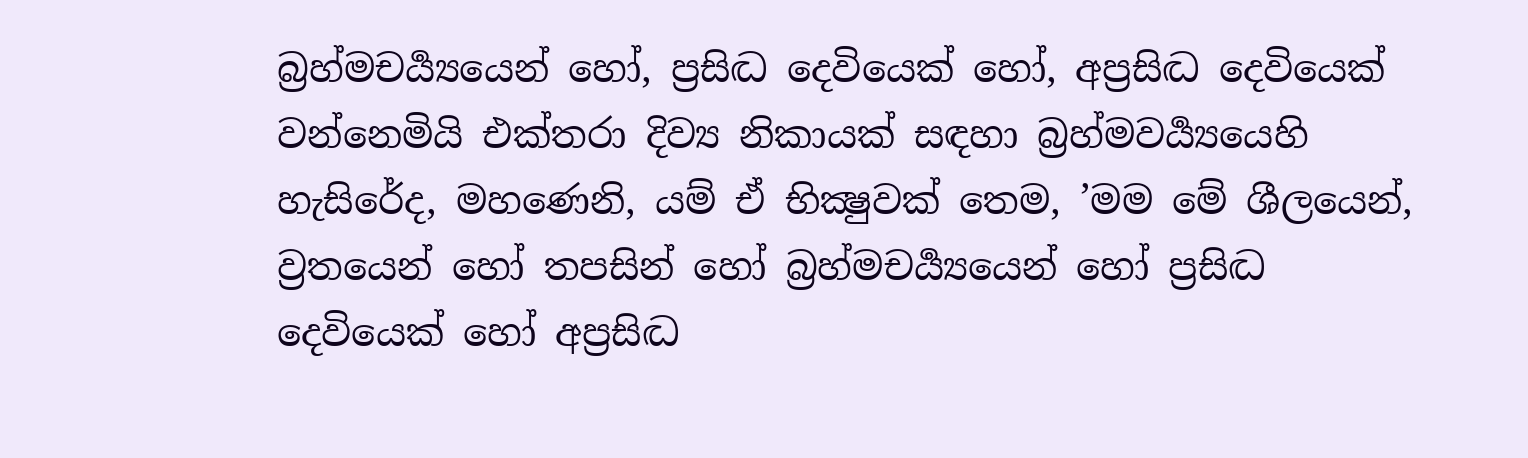බ්‍රහ්මචර්‍ය්‍යයෙන් හෝ, ප්‍රසිද්‍ධ දෙවියෙක් හෝ, අප්‍රසිද්‍ධ දෙවියෙක් වන්නෙමියි එක්තරා දිව්‍ය නිකායක් සඳහා බ්‍රහ්මවර්‍ය්‍යයෙහි හැසිරේද, මහණෙනි, යම් ඒ භික්‍ෂුවක් තෙම, ’මම මේ ශීලයෙන්, ව්‍රතයෙන් හෝ තපසින් හෝ බ්‍රහ්මචර්‍ය්‍යයෙන් හෝ ප්‍රසිද්‍ධ දෙවියෙක් හෝ අප්‍රසිද්‍ධ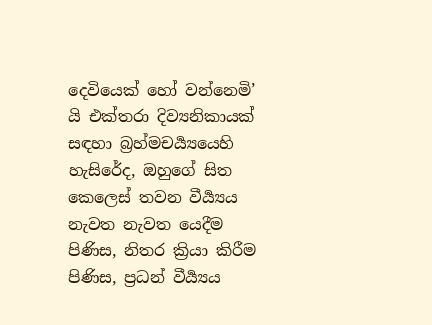දෙවියෙක් හෝ වන්නෙමි’ යි එක්තරා දිව්‍යනිකායක් සඳහා බ්‍රහ්මචර්‍ය්‍යයෙහි හැසිරේද, ඔහුගේ සිත කෙලෙස් තවන වීර්‍ය්‍යය නැවත නැවත යෙදීම පිණිස, නිතර ක්‍රියා කිරීම පිණිස, ප්‍රධන් වීර්‍ය්‍යය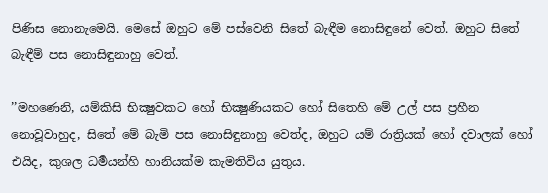පිණිස නොනැමෙයි. මෙසේ ඔහුට මේ පස්වෙනි සිතේ බැඳීම නොසිඳුනේ වෙත්. ඔහුට සිතේ බැඳීම් පස නොසිඳුනාහු වෙත්.

’’මහණෙනි, යම්කිසි භික්‍ෂුවකට හෝ භික්‍ෂුණියකට හෝ සිතෙහි මේ උල් පස ප්‍රහීන නොවූවාහුද, සිතේ මේ බැමි පස නොසිඳුනාහු වෙත්ද, ඔහුට යම් රාත්‍රියක් හෝ දවාලක් හෝ එයිද, කුශල ධර්‍මයන්හි හානියක්ම කැමතිවිය යුතුය.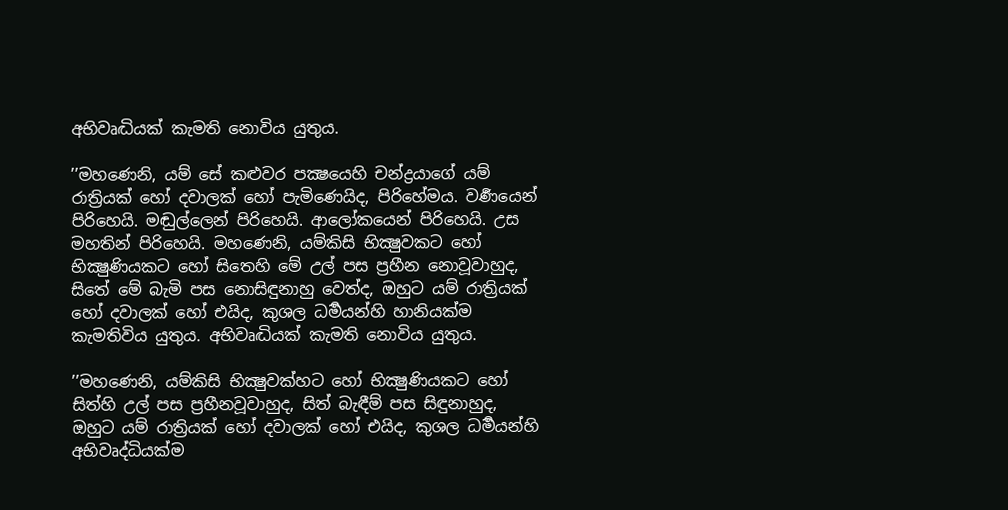අභිවෘද්‍ධියක් කැමති නොවිය යුතුය.

’’මහණෙනි, යම් සේ කළුවර පක්‍ෂයෙහි චන්ද්‍රයාගේ යම් රාත්‍රියක් හෝ දවාලක් හෝ පැමිණෙයිද, පිරිහේමය. වර්‍ණයෙන් පිරිහෙයි. මඬුල්ලෙන් පිරිහෙයි. ආලෝකයෙන් පිරිහෙයි. උස මහතින් පිරිහෙයි. මහණෙනි, යම්කිසි භික්‍ෂුවකට හෝ භික්‍ෂුණියකට හෝ සිතෙහි මේ උල් පස ප්‍රහීන නොවූවාහුද, සිතේ මේ බැමි පස නොසිඳුනාහු වෙත්ද, ඔහුට යම් රාත්‍රියක් හෝ දවාලක් හෝ එයිද, කුශල ධර්‍මයන්හි හානියක්ම කැමතිවිය යුතුය. අභිවෘද්‍ධියක් කැමති නොවිය යුතුය.

’’මහණෙනි, යම්කිසි භික්‍ෂුවක්හට හෝ භික්‍ෂුණියකට හෝ සිත්හි උල් පස ප්‍රහීනවූවාහුද, සිත් බැඳීම් පස සිඳුනාහුද, ඔහුට යම් රාත්‍රියක් හෝ දවාලක් හෝ එයිද, කුශල ධර්‍මයන්හි අභිවෘද්ධියක්ම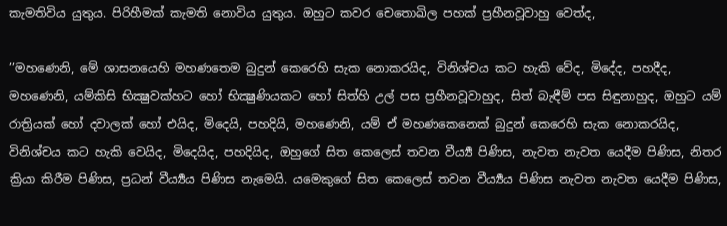කැමතිවිය යුතුය. පිරිහීමක් කැමති නොවිය යුතුය. ඔහුට කවර චෙතොඛිල පහක් ප්‍රහීනවූවාහු වෙත්ද,

’’මහණෙනි, මේ ශාසනයෙහි මහණතෙම බුදුන් කෙරෙහි සැක නොකරයිද, විනිශ්චය කට හැකි වේද, මිදේද, පහදීද, මහණෙනි, යම්කිසි භික්‍ෂුවක්හට හෝ භික්‍ෂුණියකට හෝ සිත්හි උල් පස ප්‍රහීනවූවාහුද, සිත් බැඳීම් පස සිඳුනාහුද, ඔහුට යම් රාත්‍රියක් හෝ දවාලක් හෝ එයිද, මිදෙයි, පහදියි, මහණෙනි, යම් ඒ මහණකෙනෙක් බුදුන් කෙරෙහි සැක නොකරයිද, විනිශ්චය කට හැකි වෙයිද, මිදෙයිද, පහදියිද, ඔහුගේ සිත කෙලෙස් තවන වීර්‍ය්‍ය පිණිස, නැවත නැවත යෙදීම පිණිස, නිතර ක්‍රියා කිරීම පිණිස, ප්‍රධන් වීර්‍ය්‍යය පිණිස නැමෙයි. යමෙකුගේ සිත කෙලෙස් තවන වීර්‍ය්‍යය පිණිස නැවත නැවත යෙදීම පිණිස,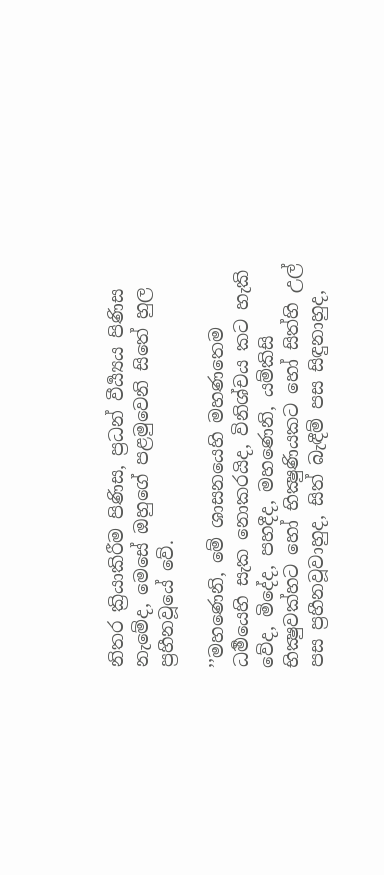නිතර ක්‍රියාකිරීම පිණිස, ප්‍රධන් වීර්‍ය්‍යය පිණිස නැමේද, මෙසේ ඔහුගේ පළමුවෙනි සිතේ හුල ප්‍රහීනවූයේ වේ.

’’මහණෙනි, මේ ශාසනයෙහි මහණතෙම ධර්‍මයෙහි සැක නොකරයිද, විනිශ්චය කට හැකි වේද, මිදේද, පහදීද, මහණෙනි, යම්කිසි භික්‍ෂුවක්හට හෝ භික්‍ෂුණියකට හෝ සිත්හි උල් පස ප්‍රහීනවූවාහුද, සිත් බැඳීම් පස සිඳුනාහුද,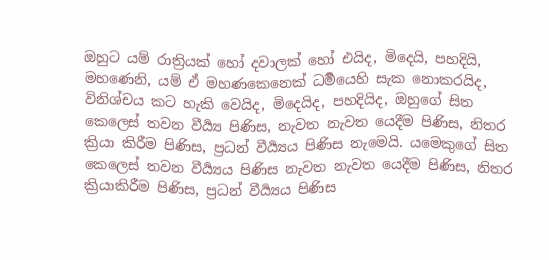ඔහුට යම් රාත්‍රියක් හෝ දවාලක් හෝ එයිද, මිදෙයි, පහදියි, මහණෙනි, යම් ඒ මහණකෙනෙක් ධර්‍මයෙහි සැක නොකරයිද, විනිශ්චය කට හැකි වෙයිද, මිදෙයිද, පහදියිද, ඔහුගේ සිත කෙලෙස් තවන වීර්‍ය්‍ය පිණිස, නැවත නැවත යෙදීම පිණිස, නිතර ක්‍රියා කිරීම පිණිස, ප්‍රධන් වීර්‍ය්‍යය පිණිස නැමෙයි. යමෙකුගේ සිත කෙලෙස් තවන වීර්‍ය්‍යය පිණිස නැවත නැවත යෙදීම පිණිස, නිතර ක්‍රියාකිරීම පිණිස, ප්‍රධන් වීර්‍ය්‍යය පිණිස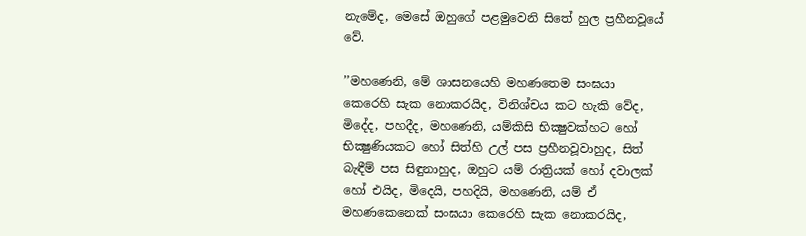නැමේද, මෙසේ ඔහුගේ පළමුවෙනි සිතේ හුල ප්‍රහීනවූයේ වේ.

’’මහණෙනි, මේ ශාසනයෙහි මහණතෙම සංඝයා කෙරෙහි සැක නොකරයිද, විනිශ්චය කට හැකි වේද, මිදේද, පහදීද, මහණෙනි, යම්කිසි භික්‍ෂුවක්හට හෝ භික්‍ෂුණියකට හෝ සිත්හි උල් පස ප්‍රහීනවූවාහුද, සිත් බැඳීම් පස සිඳුනාහුද, ඔහුට යම් රාත්‍රියක් හෝ දවාලක් හෝ එයිද, මිදෙයි, පහදියි, මහණෙනි, යම් ඒ මහණකෙනෙක් සංඝයා කෙරෙහි සැක නොකරයිද,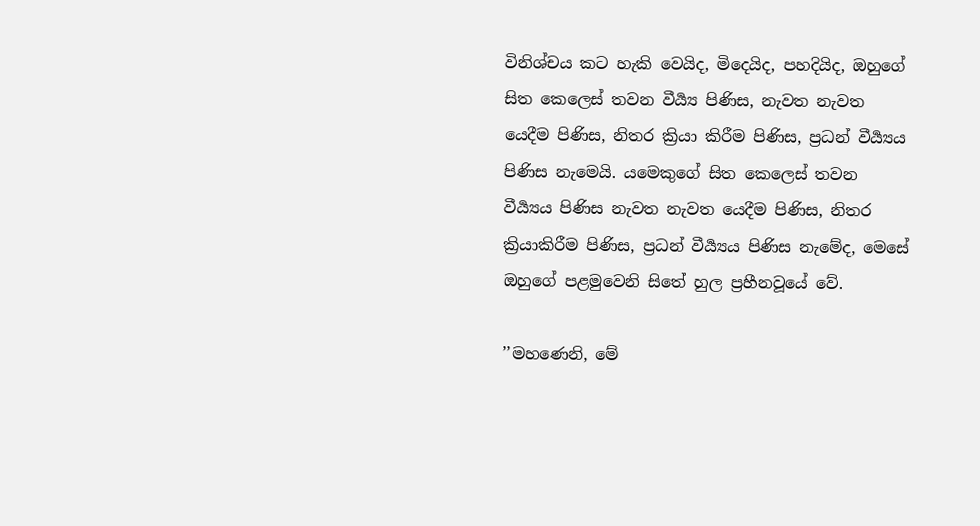විනිශ්චය කට හැකි වෙයිද, මිදෙයිද, පහදියිද, ඔහුගේ සිත කෙලෙස් තවන වීර්‍ය්‍ය පිණිස, නැවත නැවත යෙදීම පිණිස, නිතර ක්‍රියා කිරීම පිණිස, ප්‍රධන් වීර්‍ය්‍යය පිණිස නැමෙයි. යමෙකුගේ සිත කෙලෙස් තවන වීර්‍ය්‍යය පිණිස නැවත නැවත යෙදීම පිණිස, නිතර ක්‍රියාකිරීම පිණිස, ප්‍රධන් වීර්‍ය්‍යය පිණිස නැමේද, මෙසේ ඔහුගේ පළමුවෙනි සිතේ හුල ප්‍රහීනවූයේ වේ.

’’මහණෙනි, මේ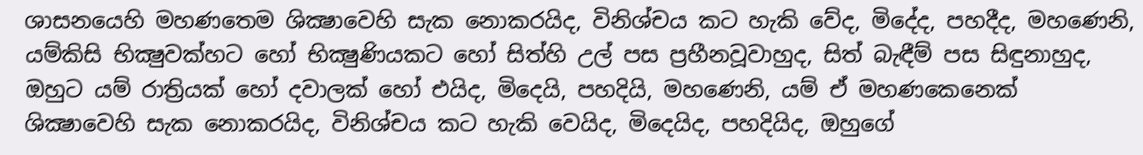ශාසනයෙහි මහණතෙම ශික්‍ෂාවෙහි සැක නොකරයිද, විනිශ්චය කට හැකි වේද, මිදේද, පහදීද, මහණෙනි, යම්කිසි භික්‍ෂුවක්හට හෝ භික්‍ෂුණියකට හෝ සිත්හි උල් පස ප්‍රහීනවූවාහුද, සිත් බැඳීම් පස සිඳුනාහුද, ඔහුට යම් රාත්‍රියක් හෝ දවාලක් හෝ එයිද, මිදෙයි, පහදියි, මහණෙනි, යම් ඒ මහණකෙනෙක් ශික්‍ෂාවෙහි සැක නොකරයිද, විනිශ්චය කට හැකි වෙයිද, මිදෙයිද, පහදියිද, ඔහුගේ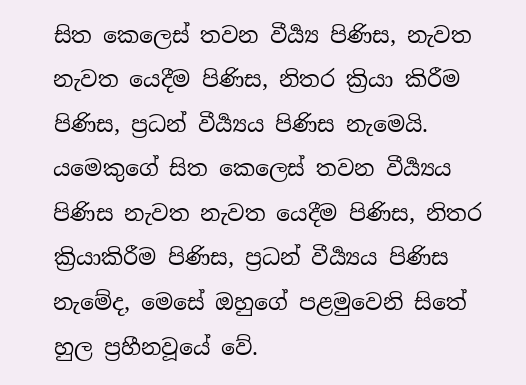සිත කෙලෙස් තවන වීර්‍ය්‍ය පිණිස, නැවත නැවත යෙදීම පිණිස, නිතර ක්‍රියා කිරීම පිණිස, ප්‍රධන් වීර්‍ය්‍යය පිණිස නැමෙයි. යමෙකුගේ සිත කෙලෙස් තවන වීර්‍ය්‍යය පිණිස නැවත නැවත යෙදීම පිණිස, නිතර ක්‍රියාකිරීම පිණිස, ප්‍රධන් වීර්‍ය්‍යය පිණිස නැමේද, මෙසේ ඔහුගේ පළමුවෙනි සිතේ හුල ප්‍රහීනවූයේ වේ.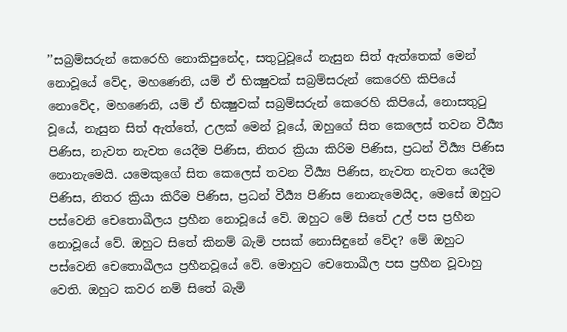’’සබ්‍රම්සරුන් කෙරෙහි නොකිපුනේද, සතුටුවූයේ නැසුන සිත් ඇත්තෙක් මෙන් නොවූයේ වේද, මහණෙනි, යම් ඒ භික්‍ෂුවක් සබ්‍රම්සරුන් කෙරෙහි කිපියේ නොවේද, මහණෙනි, යම් ඒ භික්‍ෂුවක් සබ්‍රම්සරුන් කෙරෙහි කිපියේ, නොසතුටු වූයේ, නැසුන සිත් ඇත්තේ, උලක් මෙන් වූයේ, ඔහුගේ සිත කෙලෙස් තවන වීර්‍ය්‍ය පිණිස, නැවත නැවත යෙදීම පිණිස, නිතර ක්‍රියා කිරිම පිණිස, ප්‍රධන් වීර්‍ය්‍ය පිණිස නොනැමෙයි. යමෙකුගේ සිත කෙලෙස් තවන වීර්‍ය්‍ය පිණිස, නැවත නැවත යෙදීම පිණිස, නිතර ක්‍රියා කිරීම පිණිස, ප්‍රධන් වීර්‍ය්‍ය පිණිස නොනැමෙයිද, මෙසේ ඔහුට පස්වෙනි චෙතොඛීලය ප්‍රහීන නොවූයේ වේ. ඔහුට මේ සිතේ උල් පස ප්‍රහීන නොවූයේ වේ. ඔහුට සිතේ කිනම් බැමි පසක් නොසිඳුනේ වේද? මේ ඔහුට පස්වෙනි චෙතොඛීලය ප්‍රහීනවූයේ වේ. මොහුට චෙතොඛීල පස ප්‍රහීන වූවාහු වෙති. ඔහුට කවර නම් සිතේ බැමි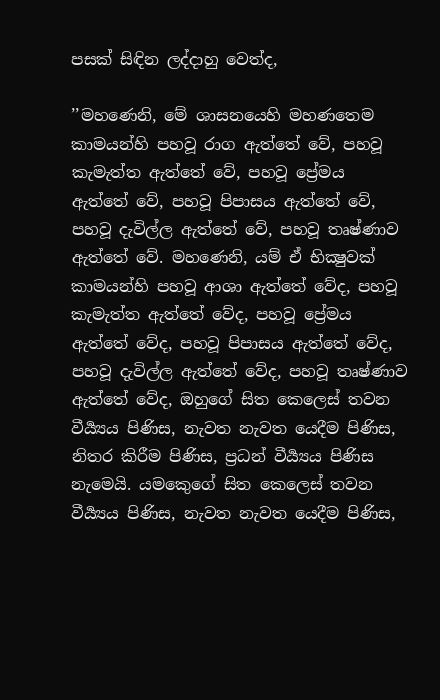පසක් සිඳින ලද්දාහු වෙත්ද,

’’මහණෙනි, මේ ශාසනයෙහි මහණතෙම කාමයන්හි පහවූ රාග ඇත්තේ වේ, පහවූ කැමැත්ත ඇත්තේ වේ, පහවූ ප්‍රේමය ඇත්තේ වේ, පහවූ පිපාසය ඇත්තේ වේ, පහවූ දැවිල්ල ඇත්තේ වේ, පහවූ තෘෂ්ණාව ඇත්තේ වේ. මහණෙනි, යම් ඒ භික්‍ෂුවක් කාමයන්හි පහවූ ආශා ඇත්තේ වේද, පහවූ කැමැත්ත ඇත්තේ වේද, පහවූ ප්‍රේමය ඇත්තේ වේද, පහවූ පිපාසය ඇත්තේ වේද, පහවූ දැවිල්ල ඇත්තේ වේද, පහවූ තෘෂ්ණාව ඇත්තේ වේද, ඔහුගේ සිත කෙලෙස් තවන වීර්‍ය්‍යය පිණිස, නැවත නැවත යෙදීම පිණිස, නිතර කිරීම පිණිස, ප්‍රධන් වීර්‍ය්‍යය පිණිස නැමෙයි. යමකෙුගේ සිත කෙලෙස් තවන වීර්‍ය්‍යය පිණිස, නැවත නැවත යෙදීම පිණිස,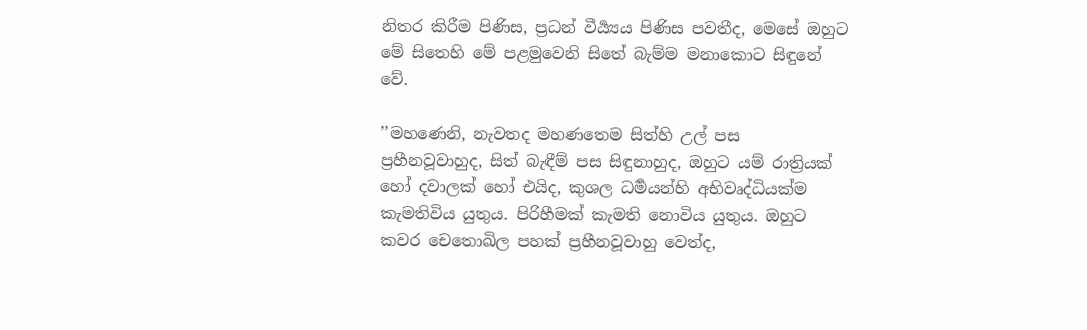නිතර කිරීම පිණිස, ප්‍රධන් වීර්‍ය්‍යය පිණිස පවතීද, මෙසේ ඔහුට මේ සිතෙහි මේ පළමුවෙනි සිතේ බැම්ම මනාකොට සිඳුනේ වේ.

’’මහණෙනි, නැවතද මහණතෙම සිත්හි උල් පස ප්‍රහීනවූවාහුද, සිත් බැඳීම් පස සිඳුනාහුද, ඔහුට යම් රාත්‍රියක් හෝ දවාලක් හෝ එයිද, කුශල ධර්‍මයන්හි අභිවෘද්ධියක්ම කැමතිවිය යුතුය. පිරිහීමක් කැමති නොවිය යුතුය. ඔහුට කවර චෙතොඛිල පහක් ප්‍රහීනවූවාහු වෙත්ද,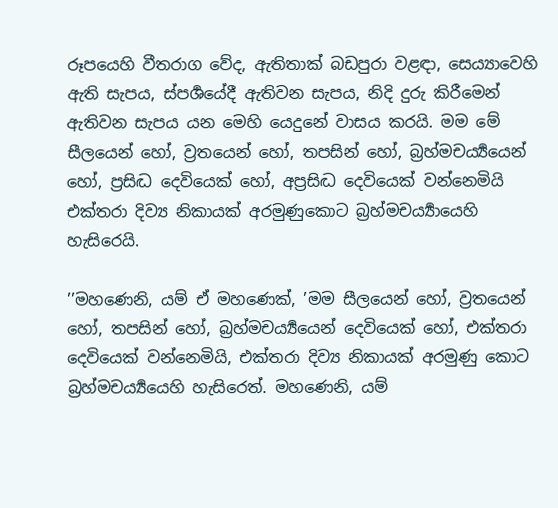රූපයෙහි වීතරාග වේද, ඇතිතාක් බඩපුරා වළඳා, සෙය්‍යාවෙහි ඇති සැපය, ස්පර්‍ශයේදී ඇතිවන සැපය, නිදි දුරු කිරීමෙන් ඇතිවන සැපය යන මෙහි යෙදුනේ වාසය කරයි. මම මේ සීලයෙන් හෝ, ව්‍රතයෙන් හෝ, තපසින් හෝ, බ්‍රහ්මචර්‍ය්‍යයෙන් හෝ, ප්‍රසිද්‍ධ දෙවියෙක් හෝ, අප්‍රසිද්‍ධ දෙවියෙක් වන්නෙමියි එක්තරා දිව්‍ය නිකායක් අරමුණුකොට බ්‍රහ්මචර්‍ය්‍යායෙහි හැසිරෙයි.

’’මහණෙනි, යම් ඒ මහණෙක්, ’මම සීලයෙන් හෝ, ව්‍රතයෙන් හෝ, තපසින් හෝ, බ්‍රහ්මචර්‍ය්‍යයෙන් දෙවියෙක් හෝ, එක්තරා දෙවියෙක් වන්නෙමියි, එක්තරා දිව්‍ය නිකායක් අරමුණු කොට බ්‍රහ්මචර්‍ය්‍යයෙහි හැසිරෙත්. මහණෙනි, යම්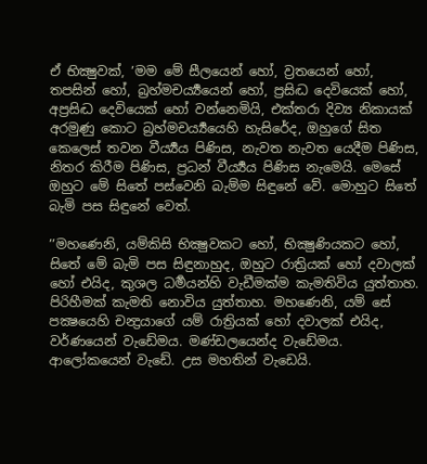ඒ භික්‍ෂුවක්, ’මම මේ සීලයෙන් හෝ, ව්‍රතයෙන් හෝ, තපසින් හෝ, බ්‍රහ්මචර්‍ය්‍යයෙන් හෝ, ප්‍රසිද්‍ධ දෙවියෙක් හෝ, අප්‍රසිද්‍ධ දෙවියෙක් හෝ වන්නෙමියි, එක්තරා දිව්‍ය නිකායක් අරමුණු කොට බ්‍රහ්මචර්‍ය්‍යයෙහි හැසිරේද, ඔහුගේ සිත කෙලෙස් තවන වීර්‍ය්‍යය පිණිස, නැවත නැවත යෙදීම පිණිස, නිතර කිරීම පිණිස, ප්‍රධන් වීර්‍ය්‍යය පිණිස නැමෙයි. මෙසේ ඔහුට මේ සිතේ පස්වෙනි බැම්ම සිඳුනේ වේ. මොහුට සිතේ බැමි පස සිඳුනේ වෙත්.

’’මහණෙනි, යම්කිසි භික්‍ෂුවකට හෝ, භික්‍ෂුණියකට හෝ, සිතේ මේ බැමි පස සිඳුනාහුද, ඔහුට රාත්‍රියක් හෝ දවාලක් හෝ එයිද, කුශල ධර්‍මයන්හි වැඩීමක්ම කැමතිවිය යුත්තාහ. පිරිහීමක් කැමති නොවිය යුත්තාහ. මහණෙනි, යම් සේ පක්‍ෂයෙහි චන්‍ද්‍රයාගේ යම් රාත්‍රියක් හෝ දවාලක් එයිද, වර්ණයෙන් වැඩේමය. මණ්ඩලයෙන්ද වැඩේමය. ආලෝකයෙන් වැඩේ. උස මහතින් වැඩෙයි.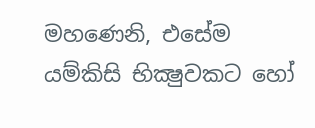මහණෙනි, එසේම යම්කිසි භික්‍ෂුවකට හෝ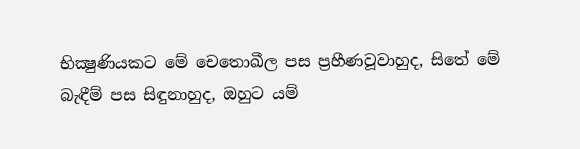භික්‍ෂුණියකට මේ චෙතොඛීල පස ප්‍රහීණවූවාහුද, සිතේ මේ බැඳීම් පස සිඳුනාහුද, ඔහුට යම්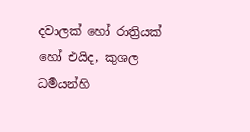දවාලක් හෝ රාත්‍රියක් හෝ එයිද, කුශල ධර්‍මයන්හි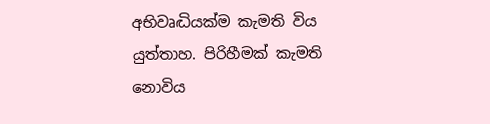අභිවෘද්‍ධියක්ම කැමති විය යුත්තාහ. පිරිහීමක් කැමති නොවිය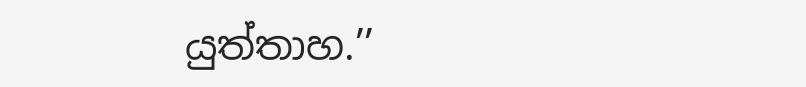යුත්තාහ.’’